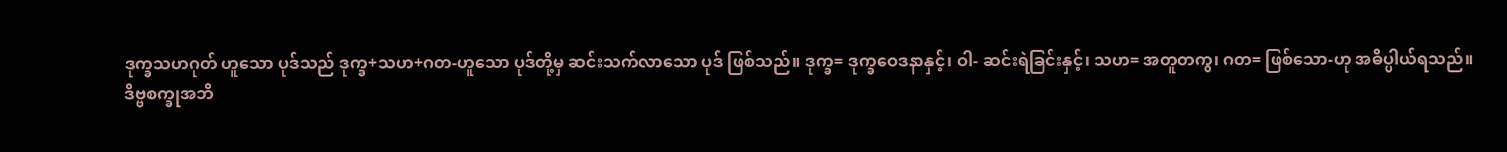ဒုက္ခသဟဂုတ် ဟူသော ပုဒ်သည် ဒုက္ခ+သဟ+ဂတ-ဟူသော ပုဒ်တို့မှ ဆင်းသက်လာသော ပုဒ် ဖြစ်သည်။ ဒုက္ခ= ဒုက္ခဝေဒနာနှင့်၊ ဝါ- ဆင်းရဲခြင်းနှင့်၊ သဟ= အတူတကွ၊ ဂတ= ဖြစ်သော-ဟု အဓိပ္ပါယ်ရသည်။
ဒိဗ္ဗစက္ခုအဘိ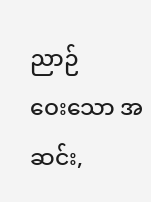ညာဉ်
ဝေးသော အဆင်း,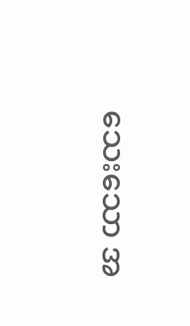သေးသော အ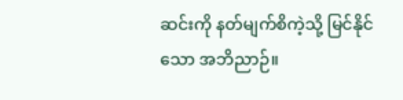ဆင်းကို နတ်မျက်စိကဲ့သို့ မြင်နိုင်သော အဘိညာဉ်။